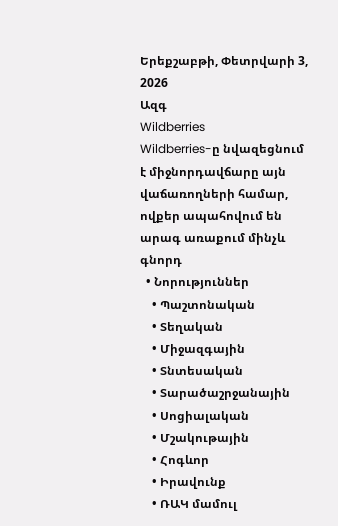Երեքշաբթի, Փետրվարի 3, 2026
Ազգ
Wildberries
Wildberries-ը նվազեցնում է միջնորդավճարը այն վաճառողների համար, ովքեր ապահովում են արագ առաքում մինչև գնորդ
  • Նորություններ
    • Պաշտոնական
    • Տեղական
    • Միջազգային
    • Տնտեսական
    • Տարածաշրջանային
    • Սոցիալական
    • Մշակութային
    • Հոգևոր
    • Իրավունք
    • ՌԱԿ մամուլ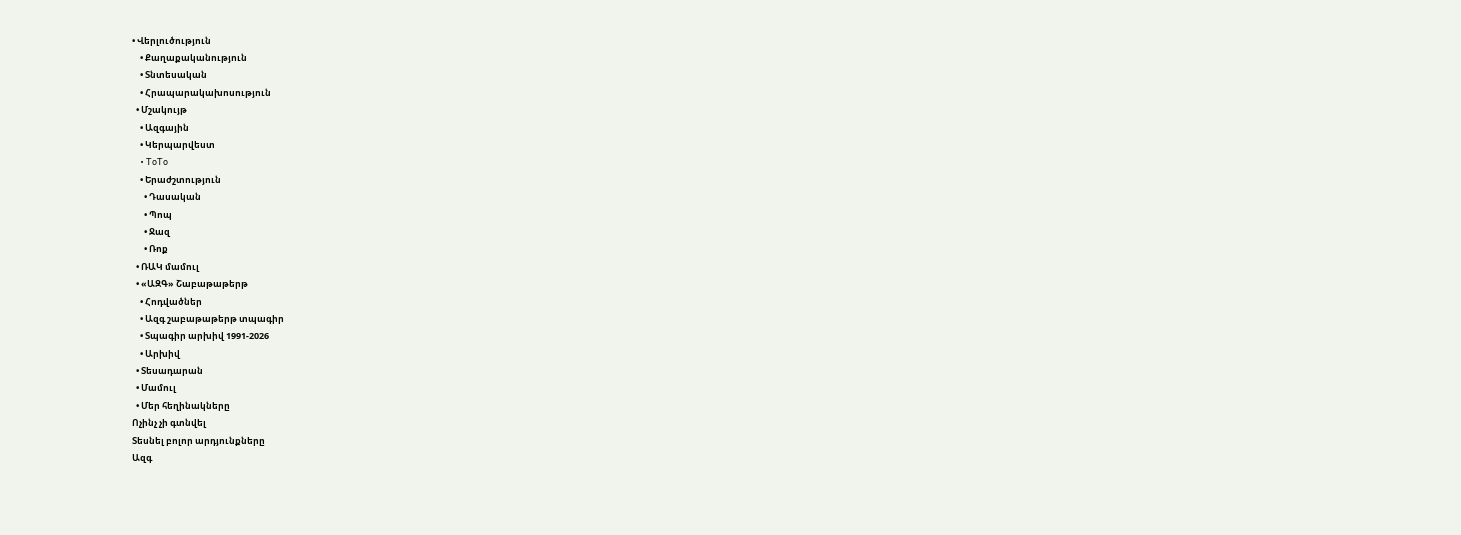• Վերլուծություն
    • Քաղաքականություն
    • Տնտեսական
    • Հրապարակախոսություն
  • Մշակույթ
    • Ազգային
    • Կերպարվեստ
    • ToTo
    • Երաժշտություն
      • Դասական
      • Պոպ
      • Ջազ
      • Ռոք
  • ՌԱԿ մամուլ
  • «ԱԶԳ» Շաբաթաթերթ
    • Հոդվածներ
    • Ազգ շաբաթաթերթ տպագիր
    • Տպագիր արխիվ 1991-2026
    • Արխիվ
  • Տեսադարան
  • Մամուլ
  • Մեր հեղինակները
Ոչինչ չի գտնվել
Տեսնել բոլոր արդյունքները
Ազգ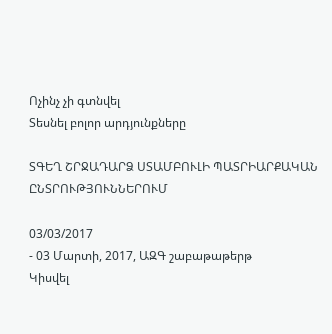Ոչինչ չի գտնվել
Տեսնել բոլոր արդյունքները

ՏԳԵՂ ՇՐՋԱԴԱՐՁ ՍՏԱՄԲՈՒԼԻ ՊԱՏՐԻԱՐՔԱԿԱՆ ԸՆՏՐՈՒԹՅՈՒՆՆԵՐՈՒՄ

03/03/2017
- 03 Մարտի, 2017, ԱԶԳ շաբաթաթերթ
Կիսվել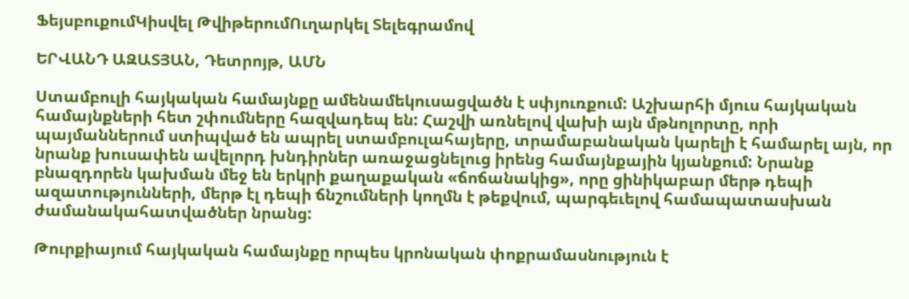ՖեյսբուքումԿիսվել ԹվիթերումՈւղարկել Տելեգրամով

ԵՐՎԱՆԴ ԱԶԱՏՅԱՆ, Դետրոյթ, ԱՄՆ

Ստամբուլի հայկական համայնքը ամենամեկուսացվածն է սփյուռքում: Աշխարհի մյուս հայկական համայնքների հետ շփումները հազվադեպ են: Հաշվի առնելով վախի այն մթնոլորտը, որի պայմաններում ստիպված են ապրել ստամբուլահայերը, տրամաբանական կարելի է համարել այն, որ նրանք խուսափեն ավելորդ խնդիրներ առաջացնելուց իրենց համայնքային կյանքում: Նրանք բնազդորեն կախման մեջ են երկրի քաղաքական «ճոճանակից», որը ցինիկաբար մերթ դեպի ազատությունների, մերթ էլ դեպի ճնշումների կողմն է թեքվում, պարգեւելով համապատասխան ժամանակահատվածներ նրանց:

Թուրքիայում հայկական համայնքը որպես կրոնական փոքրամասնություն է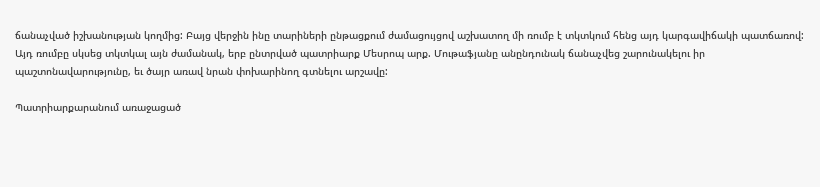ճանաչված իշխանության կողմից: Բայց վերջին ինը տարիների ընթացքում ժամացույցով աշխատող մի ռումբ է տկտկում հենց այդ կարգավիճակի պատճառով: Այդ ռումբը սկսեց տկտկալ այն ժամանակ, երբ ընտրված պատրիարք Մեսրոպ արք. Մութաֆյանը անընդունակ ճանաչվեց շարունակելու իր պաշտոնավարությունը, եւ ծայր առավ նրան փոխարինող գտնելու արշավը:

Պատրիարքարանում առաջացած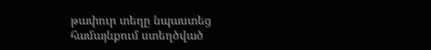թափուր տեղը նպաստեց համայնքում ստեղծված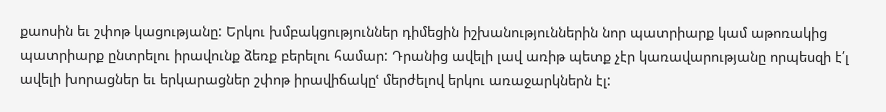քաոսին եւ շփոթ կացությանը: Երկու խմբակցություններ դիմեցին իշխանություններին նոր պատրիարք կամ աթոռակից պատրիարք ընտրելու իրավունք ձեռք բերելու համար: Դրանից ավելի լավ առիթ պետք չէր կառավարությանը որպեսզի է՛լ ավելի խորացներ եւ երկարացներ շփոթ իրավիճակըՙ մերժելով երկու առաջարկներն էլ: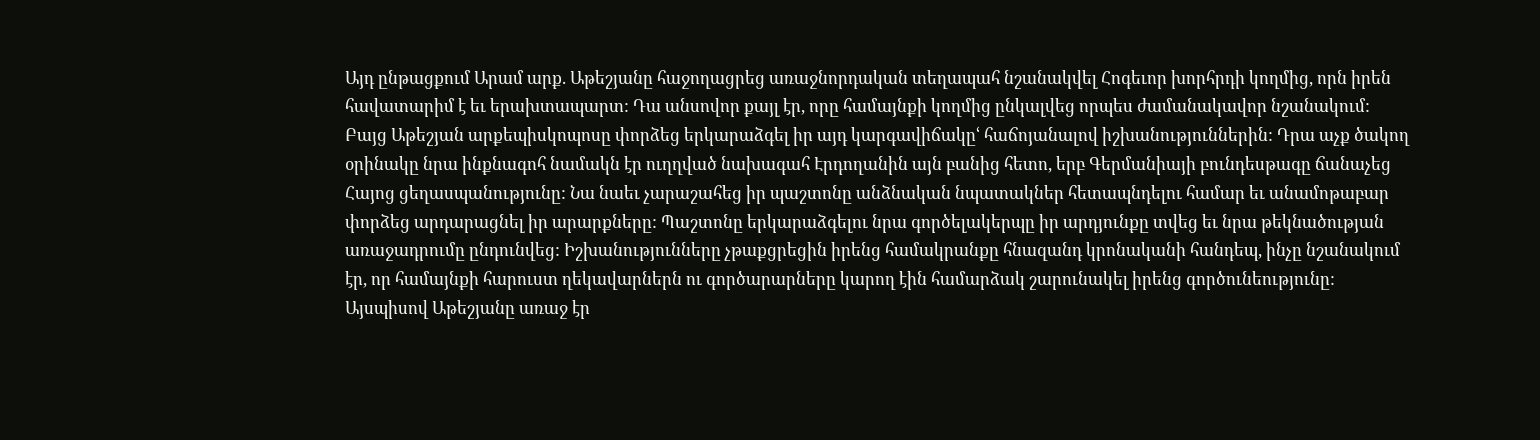Այդ ընթացքում Արամ արք. Աթեշյանը հաջողացրեց առաջնորդական տեղապահ նշանակվել Հոգեւոր խորհրդի կողմից, որն իրեն հավատարիմ է եւ երախտապարտ: Դա անսովոր քայլ էր, որը համայնքի կողմից ընկալվեց որպես ժամանակավոր նշանակում: Բայց Աթեշյան արքեպիսկոպոսը փորձեց երկարաձգել իր այդ կարգավիճակըՙ հաճոյանալով իշխանություններին: Դրա աչք ծակող օրինակը նրա ինքնագոհ նամակն էր ուղղված նախագահ Էրդողանին այն բանից հետո, երբ Գերմանիայի բունդեսթագը ճանաչեց Հայոց ցեղասպանությունը: Նա նաեւ չարաշահեց իր պաշտոնը անձնական նպատակներ հետապնդելու համար եւ անամոթաբար փորձեց արդարացնել իր արարքները: Պաշտոնը երկարաձգելու նրա գործելակերպը իր արդյունքը տվեց եւ նրա թեկնածության առաջադրումը ընդունվեց: Իշխանությունները չթաքցրեցին իրենց համակրանքը հնազանդ կրոնականի հանդեպ, ինչը նշանակում էր, որ համայնքի հարուստ ղեկավարներն ու գործարարները կարող էին համարձակ շարունակել իրենց գործունեությունը: Այսպիսով Աթեշյանը առաջ էր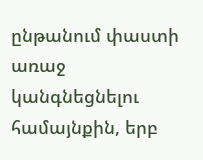ընթանում փաստի առաջ կանգնեցնելու համայնքին, երբ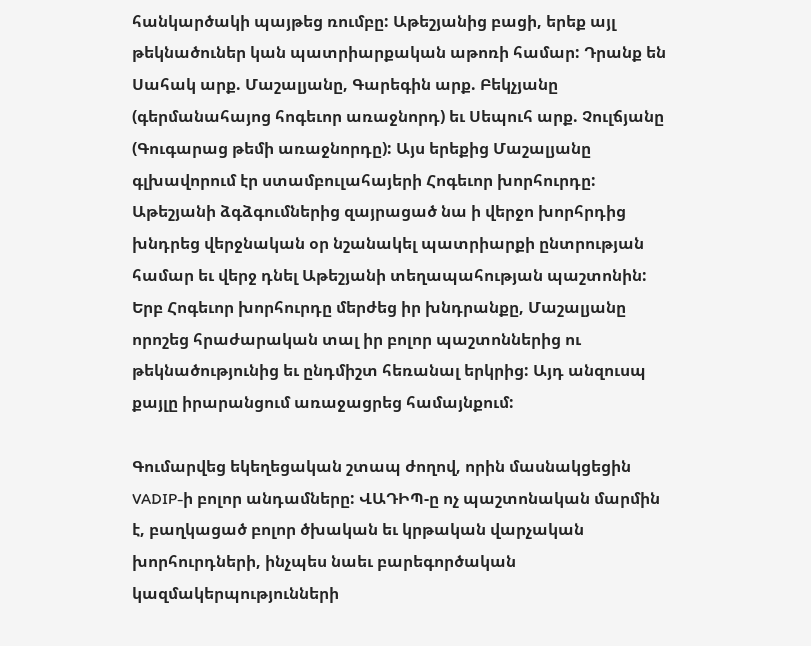հանկարծակի պայթեց ռումբը: Աթեշյանից բացի, երեք այլ թեկնածուներ կան պատրիարքական աթոռի համար: Դրանք են Սահակ արք. Մաշալյանը, Գարեգին արք. Բեկչյանը (գերմանահայոց հոգեւոր առաջնորդ) եւ Սեպուհ արք. Չուլճյանը (Գուգարաց թեմի առաջնորդը): Այս երեքից Մաշալյանը գլխավորում էր ստամբուլահայերի Հոգեւոր խորհուրդը: Աթեշյանի ձգձգումներից զայրացած նա ի վերջո խորհրդից խնդրեց վերջնական օր նշանակել պատրիարքի ընտրության համար եւ վերջ դնել Աթեշյանի տեղապահության պաշտոնին: Երբ Հոգեւոր խորհուրդը մերժեց իր խնդրանքը, Մաշալյանը որոշեց հրաժարական տալ իր բոլոր պաշտոններից ու թեկնածությունից եւ ընդմիշտ հեռանալ երկրից: Այդ անզուսպ քայլը իրարանցում առաջացրեց համայնքում:

Գումարվեց եկեղեցական շտապ ժողով, որին մասնակցեցին VADIP-ի բոլոր անդամները: ՎԱԴԻՊ-ը ոչ պաշտոնական մարմին է, բաղկացած բոլոր ծխական եւ կրթական վարչական խորհուրդների, ինչպես նաեւ բարեգործական կազմակերպությունների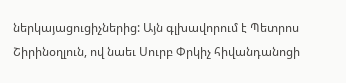ներկայացուցիչներից: Այն գլխավորում է Պետրոս Շիրինօղլուն, ով նաեւ Սուրբ Փրկիչ հիվանդանոցի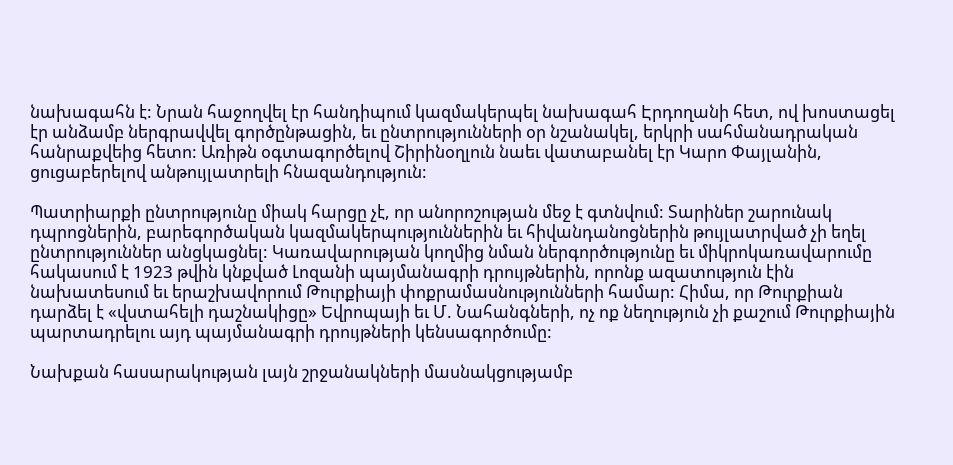նախագահն է: Նրան հաջողվել էր հանդիպում կազմակերպել նախագահ Էրդողանի հետ, ով խոստացել էր անձամբ ներգրավվել գործընթացին, եւ ընտրությունների օր նշանակել, երկրի սահմանադրական հանրաքվեից հետո: Առիթն օգտագործելով Շիրինօղլուն նաեւ վատաբանել էր Կարո Փայլանին, ցուցաբերելով անթույլատրելի հնազանդություն:

Պատրիարքի ընտրությունը միակ հարցը չէ, որ անորոշության մեջ է գտնվում: Տարիներ շարունակ դպրոցներին, բարեգործական կազմակերպություններին եւ հիվանդանոցներին թույլատրված չի եղել ընտրություններ անցկացնել: Կառավարության կողմից նման ներգործությունը եւ միկրոկառավարումը հակասում է 1923 թվին կնքված Լոզանի պայմանագրի դրույթներին, որոնք ազատություն էին նախատեսում եւ երաշխավորում Թուրքիայի փոքրամասնությունների համար: Հիմա, որ Թուրքիան դարձել է «վստահելի դաշնակիցը» Եվրոպայի եւ Մ. Նահանգների, ոչ ոք նեղություն չի քաշում Թուրքիային պարտադրելու այդ պայմանագրի դրույթների կենսագործումը:

Նախքան հասարակության լայն շրջանակների մասնակցությամբ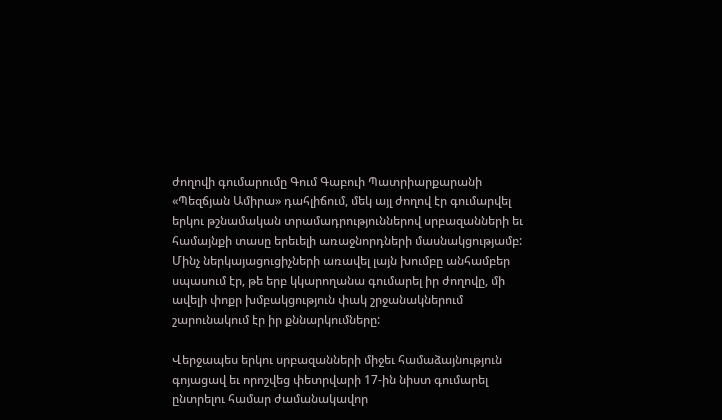ժողովի գումարումը Գում Գաբուի Պատրիարքարանի «Պեզճյան Ամիրա» դահլիճում, մեկ այլ ժողով էր գումարվել երկու թշնամական տրամադրություններով սրբազանների եւ համայնքի տասը երեւելի առաջնորդների մասնակցությամբ: Մինչ ներկայացուցիչների առավել լայն խումբը անհամբեր սպասում էր, թե երբ կկարողանա գումարել իր ժողովը, մի ավելի փոքր խմբակցություն փակ շրջանակներում շարունակում էր իր քննարկումները:

Վերջապես երկու սրբազանների միջեւ համաձայնություն գոյացավ եւ որոշվեց փետրվարի 17-ին նիստ գումարել ընտրելու համար ժամանակավոր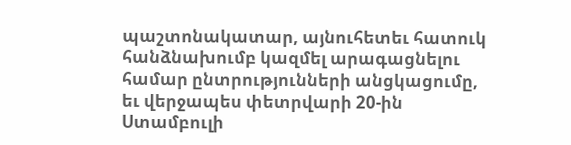պաշտոնակատար, այնուհետեւ հատուկ հանձնախումբ կազմել արագացնելու համար ընտրությունների անցկացումը, եւ վերջապես փետրվարի 20-ին Ստամբուլի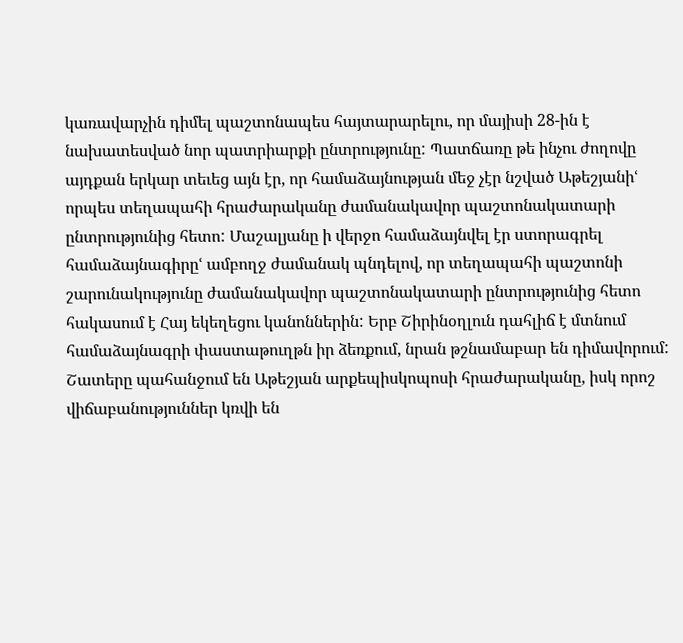կառավարչին դիմել պաշտոնապես հայտարարելու, որ մայիսի 28-ին է նախատեսված նոր պատրիարքի ընտրությունը: Պատճառը թե ինչու ժողովը այդքան երկար տեւեց այն էր, որ համաձայնության մեջ չէր նշված Աթեշյանիՙ որպես տեղապահի հրաժարականը ժամանակավոր պաշտոնակատարի ընտրությունից հետո: Մաշալյանը ի վերջո համաձայնվել էր ստորագրել համաձայնագիրըՙ ամբողջ ժամանակ պնդելով, որ տեղապահի պաշտոնի շարունակությունը ժամանակավոր պաշտոնակատարի ընտրությունից հետո հակասում է Հայ եկեղեցու կանոններին: Երբ Շիրինօղլուն դահլիճ է մտնում համաձայնագրի փաստաթուղթն իր ձեռքում, նրան թշնամաբար են դիմավորում: Շատերը պահանջում են Աթեշյան արքեպիսկոպոսի հրաժարականը, իսկ որոշ վիճաբանություններ կռվի են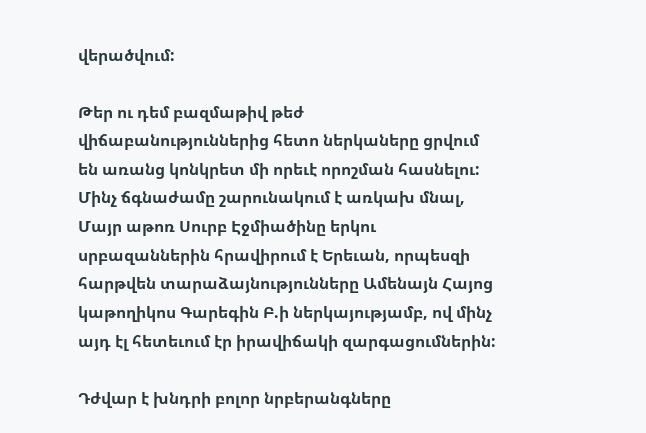վերածվում:

Թեր ու դեմ բազմաթիվ թեժ վիճաբանություններից հետո ներկաները ցրվում են առանց կոնկրետ մի որեւէ որոշման հասնելու: Մինչ ճգնաժամը շարունակում է առկախ մնալ, Մայր աթոռ Սուրբ Էջմիածինը երկու սրբազաններին հրավիրում է Երեւան, որպեսզի հարթվեն տարաձայնությունները Ամենայն Հայոց կաթողիկոս Գարեգին Բ.ի ներկայությամբ, ով մինչ այդ էլ հետեւում էր իրավիճակի զարգացումներին:

Դժվար է խնդրի բոլոր նրբերանգները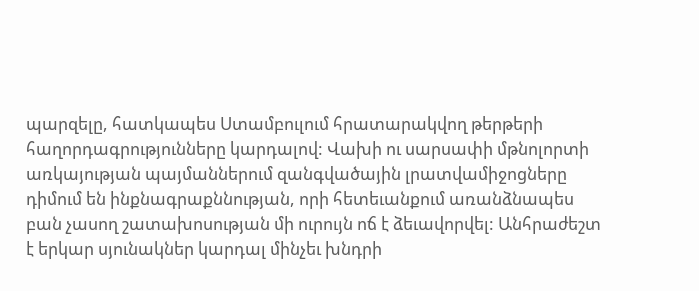պարզելը, հատկապես Ստամբուլում հրատարակվող թերթերի հաղորդագրությունները կարդալով: Վախի ու սարսափի մթնոլորտի առկայության պայմաններում զանգվածային լրատվամիջոցները դիմում են ինքնագրաքննության, որի հետեւանքում առանձնապես բան չասող շատախոսության մի ուրույն ոճ է ձեւավորվել: Անհրաժեշտ է երկար սյունակներ կարդալ մինչեւ խնդրի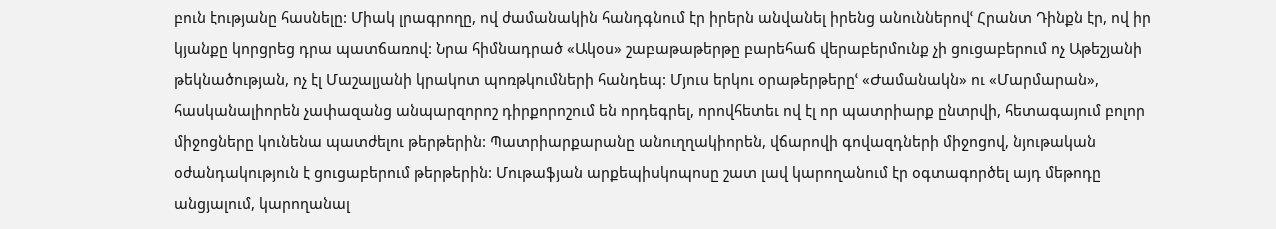բուն էությանը հասնելը: Միակ լրագրողը, ով ժամանակին հանդգնում էր իրերն անվանել իրենց անուններովՙ Հրանտ Դինքն էր, ով իր կյանքը կորցրեց դրա պատճառով: Նրա հիմնադրած «Ակօս» շաբաթաթերթը բարեհաճ վերաբերմունք չի ցուցաբերում ոչ Աթեշյանի թեկնածության, ոչ էլ Մաշալյանի կրակոտ պոռթկումների հանդեպ: Մյուս երկու օրաթերթերըՙ «Ժամանակն» ու «Մարմարան», հասկանալիորեն չափազանց անպարզորոշ դիրքորոշում են որդեգրել, որովհետեւ ով էլ որ պատրիարք ընտրվի, հետագայում բոլոր միջոցները կունենա պատժելու թերթերին: Պատրիարքարանը անուղղակիորեն, վճարովի գովազդների միջոցով, նյութական օժանդակություն է ցուցաբերում թերթերին: Մութաֆյան արքեպիսկոպոսը շատ լավ կարողանում էր օգտագործել այդ մեթոդը անցյալում, կարողանալ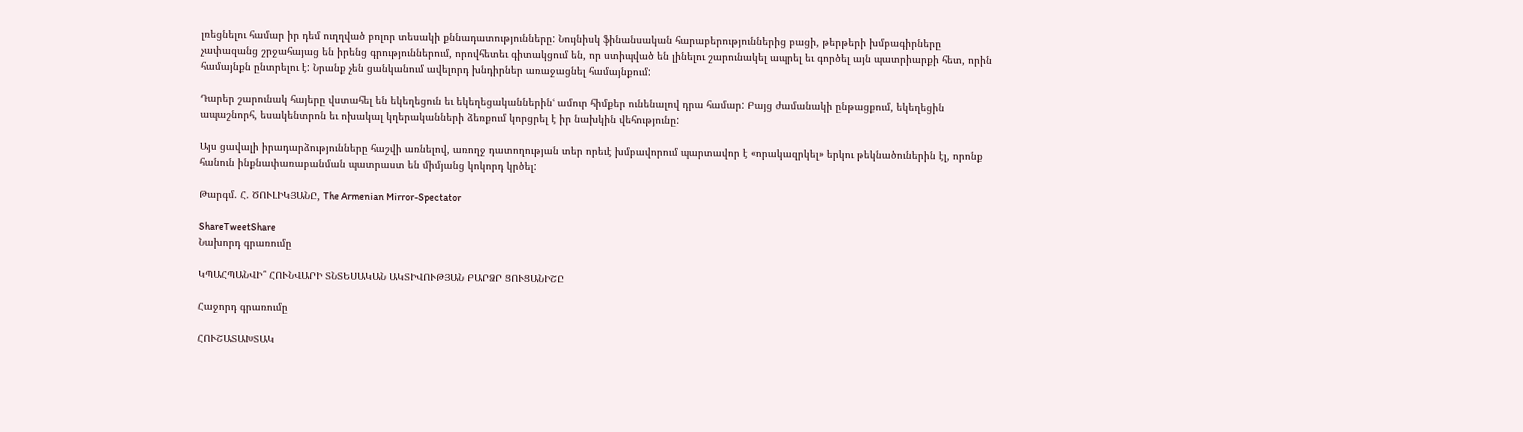լռեցնելու համար իր դեմ ուղղված բոլոր տեսակի քննադատությունները: Նույնիսկ ֆինանսական հարաբերություններից բացի, թերթերի խմբագիրները չափազանց շրջահայաց են իրենց գրություններում, որովհետեւ գիտակցում են, որ ստիպված են լինելու շարունակել ապրել եւ գործել այն պատրիարքի հետ, որին համայնքն ընտրելու է: Նրանք չեն ցանկանում ավելորդ խնդիրներ առաջացնել համայնքում:

Դարեր շարունակ հայերը վստահել են եկեղեցուն եւ եկեղեցականներինՙ ամուր հիմքեր ունենալով դրա համար: Բայց ժամանակի ընթացքում, եկեղեցին ապաշնորհ, եսակենտրոն եւ ոխակալ կղերականների ձեռքում կորցրել է իր նախկին վեհությունը:

Այս ցավալի իրադարձությունները հաշվի առնելով, առողջ դատողության տեր որեւէ խմբավորում պարտավոր է «որակազրկել» երկու թեկնածուներին էլ, որոնք հանուն ինքնափառաբանման պատրաստ են միմյանց կոկորդ կրծել:

Թարգմ. Հ. ԾՈՒԼԻԿՅԱՆԸ, The Armenian Mirror-Spectator

ShareTweetShare
Նախորդ գրառումը

ԿՊԱՀՊԱՆՎԻ՞ ՀՈՒՆՎԱՐԻ ՏՆՏԵՍԱԿԱՆ ԱԿՏԻՎՈՒԹՅԱՆ ԲԱՐՁՐ ՑՈՒՑԱՆԻՇԸ

Հաջորդ գրառումը

ՀՈՒՇԱՏԱԽՏԱԿ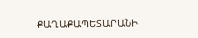ՔԱՂԱՔԱՊԵՏԱՐԱՆԻ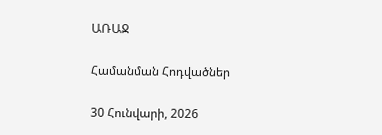ԱՌԱՋ

Համանման Հոդվածներ

30 Հունվարի, 2026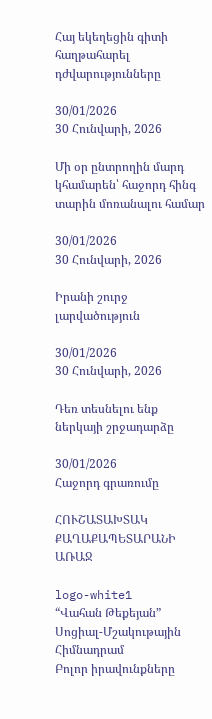Հայ եկեղեցին գիտի հաղթահարել դժվարությունները

30/01/2026
30 Հունվարի, 2026

Մի օր ընտրողին մարդ կհամարեն՝ հաջորդ հինգ տարին մոռանալու համար

30/01/2026
30 Հունվարի, 2026

Իրանի շուրջ լարվածություն

30/01/2026
30 Հունվարի, 2026

Դեռ տեսնելու ենք ներկայի շրջադարձը

30/01/2026
Հաջորդ գրառումը

ՀՈՒՇԱՏԱԽՏԱԿ ՔԱՂԱՔԱՊԵՏԱՐԱՆԻ ԱՌԱՋ

logo-white1
“Վահան Թեքեյան” Սոցիալ-Մշակութային Հիմնադրամ
Բոլոր իրավունքները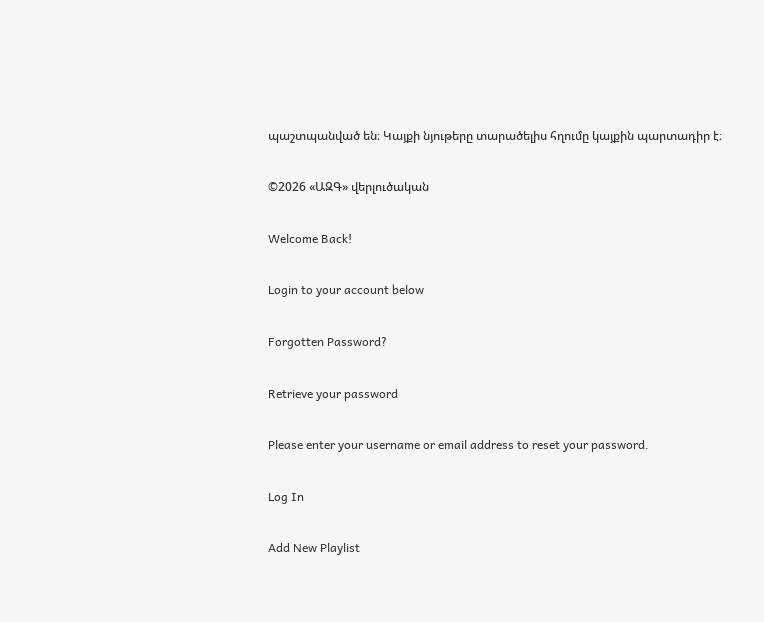պաշտպանված են։ Կայքի նյութերը տարածելիս հղումը կայքին պարտադիր է։

©2026 «ԱԶԳ» վերլուծական

Welcome Back!

Login to your account below

Forgotten Password?

Retrieve your password

Please enter your username or email address to reset your password.

Log In

Add New Playlist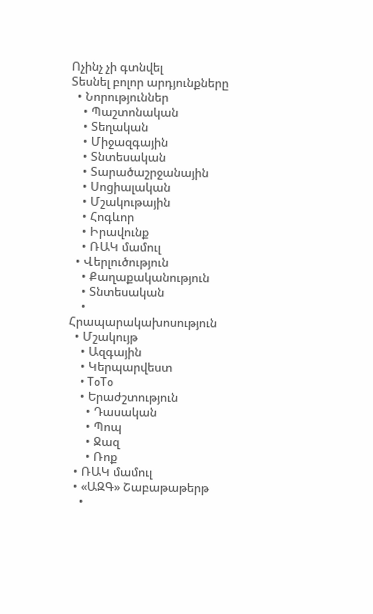Ոչինչ չի գտնվել
Տեսնել բոլոր արդյունքները
  • Նորություններ
    • Պաշտոնական
    • Տեղական
    • Միջազգային
    • Տնտեսական
    • Տարածաշրջանային
    • Սոցիալական
    • Մշակութային
    • Հոգևոր
    • Իրավունք
    • ՌԱԿ մամուլ
  • Վերլուծություն
    • Քաղաքականություն
    • Տնտեսական
    • Հրապարակախոսություն
  • Մշակույթ
    • Ազգային
    • Կերպարվեստ
    • ToTo
    • Երաժշտություն
      • Դասական
      • Պոպ
      • Ջազ
      • Ռոք
  • ՌԱԿ մամուլ
  • «ԱԶԳ» Շաբաթաթերթ
    •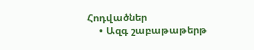Հոդվածներ
    • Ազգ շաբաթաթերթ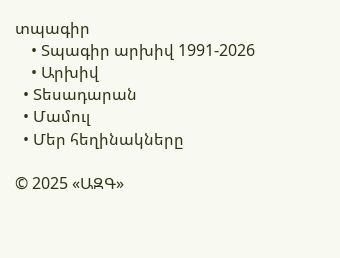տպագիր
    • Տպագիր արխիվ 1991-2026
    • Արխիվ
  • Տեսադարան
  • Մամուլ
  • Մեր հեղինակները

© 2025 «ԱԶԳ»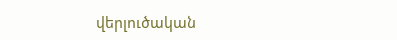վերլուծական